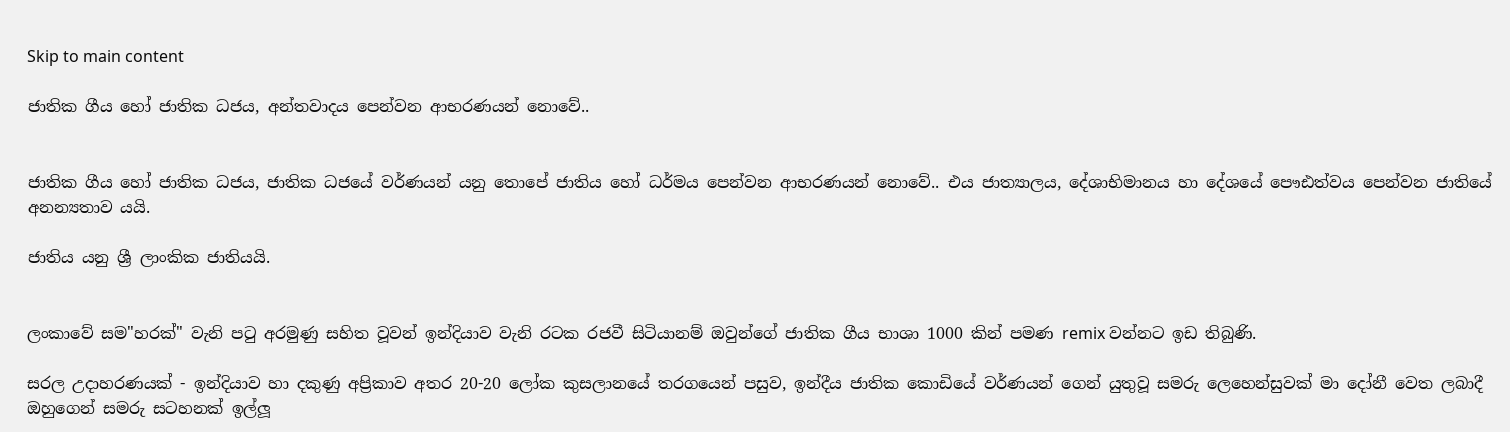Skip to main content

ජාතික ගීය හෝ ජාතික ධජය, අන්තවාදය පෙන්වන ආභරණයන් නොවේ..


ජාතික ගීය හෝ ජාතික ධජය, ජාතික ධජයේ වර්ණයන් යනු තොපේ ජාතිය හෝ ධර්මය පෙන්වන ආභරණයන් නොවේ.. එය ජාත්‍යාලය, දේශාභිමානය‍‍‍ හා දේශයේ පෞඪත්වය පෙන්වන ජාතියේ අනන්‍යතාව යයි.

ජාතිය යනු ශ්‍රී ලාංකික ජාතියයි.


ලංකාවේ සම"හරක්" වැනි පටු අරමුණු සහිත වූවන් ඉන්දියාව වැනි රටක රජවී සිටියානම් ඔවුන්ගේ ජාතික ගීය භාශා 1000 කින් පමණ remix වන්නට ඉඩ තිබුණි.

සරල උදාහරණයක් - ඉන්දියාව හා දකුණු අප්‍රිකාව අතර 20-20 ලෝක කුසලානයේ තරගයෙන් පසුව, ඉන්දීය ජාතික කොඩියේ වර්ණයන් ගෙන් යුතුවූ සමරු ලෙහෙන්සුවක් මා දෝනී වෙත ලබාදී ඔහුගෙන් සමරු සටහනක් ඉල්ලූ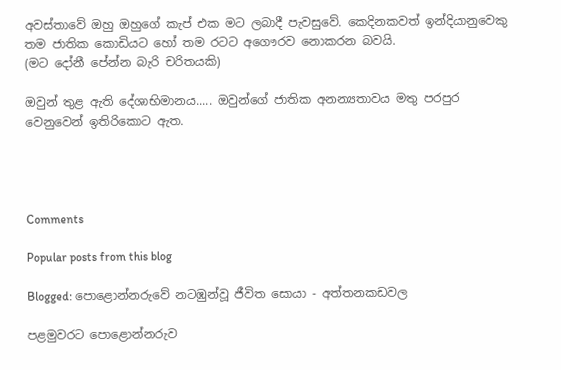අවස්තාවේ ඔහු ඔහුගේ කැප් එක මට ලබාදී පැවසුවේ. කෙදිනකවත් ඉන්දියානුවෙකු තම ජාතික කොඩියට හෝ තම රටට අගෞරව නොකරන බවයි.
(මට දෝනී පේන්න බැරි චරිතයකි)

ඔවුන් තුළ ඇති දේශාභිමානය‍‍‍..... ඔවුන්ගේ ජාතික අනන්‍යතාවය මතු පරපුර වෙනුවෙන් ඉතිරිකොට ඇත.




Comments

Popular posts from this blog

Blogged: පොළොන්නරුවේ නටඹුන්වූ ජීවිත සොයා - අත්තනකඩවල

පළමුවරට පොළොන්නරුව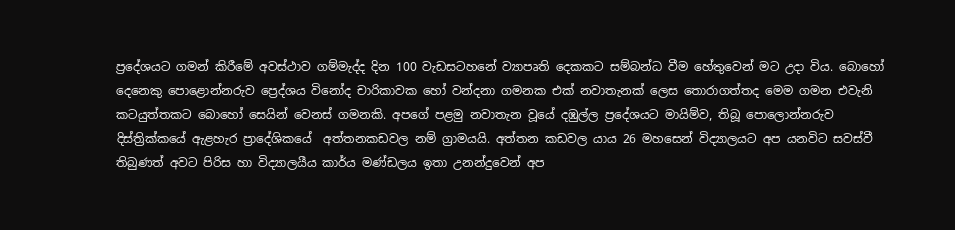ප්‍රදේශයට ගමන් කිරීමේ අවස්ථාව ගම්මැද්ද දින 100 වැඩසටහනේ ව්‍යාපෘති දෙකකට සම්බන්ධ වීම හේතුවෙන් මට උදා විය. බොහෝ දෙනෙකු පොළොන්නරුව ප්‍රෙද්ශය විනෝද චාරිකාවක හෝ වන්දනා ගමනක එක් නවාතැනක් ලෙස තොරාගත්තද මෙම ගමන එවැනි කටයුත්තකට බොහෝ සෙයින් වෙනස් ගමනකි. අපගේ පළමු නවාතැන වූයේ දඹුල්ල ප්‍රදේශයට මායිම්ව, තිබූ පොලොන්නරුව දිස්ත්‍රික්කයේ ඇළහැර ප්‍රාදේශිකයේ  අත්තනකඩවල නම් ග්‍රාමයයි. අත්තන කඩවල යාය 26 මහසෙන් විද්‍යාලයට අප යනවිට සවස්වී තිබුණත් අවට පිරිස හා විද්‍යාලයීය කාර්ය මණ්ඩලය ඉතා උනන්දුවෙන් අප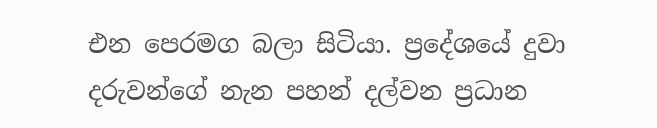එන පෙරමග බලා සිටියා. ප්‍රදේශයේ දුවා දරුවන්ගේ නැන පහන් දල්වන ප්‍රධාන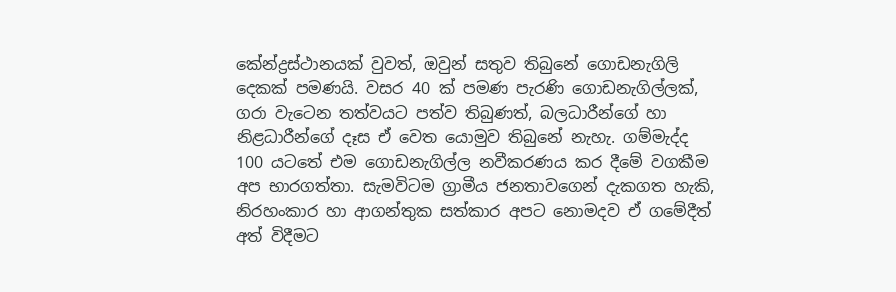කේන්ද්‍රස්ථානයක් වුවත්, ඔවුන් සතුව තිබුනේ ගොඩනැගිලි දෙකක් පමණයි. වසර 40 ක් පමණ පැරණි ගොඩනැගිල්ලක්, ගරා වැටෙන තත්වයට පත්ව තිබුණත්, බලධාරීන්ගේ හා නිළධාරීන්ගේ දෑස ඒ වෙත යොමුව තිබුනේ නැහැ. ගම්මැද්ද 100 යටතේ එම ගොඩනැගිල්ල නවීකරණය කර දීමේ වගකීම අප භාරගත්තා. සැමවිටම ග්‍රාමීය ජනතාවගෙන් දැකගත හැකි, නිරහංකාර හා ආගන්තුක සත්කාර අපට නොමදව ඒ ගමේදීත් අත් විදීමට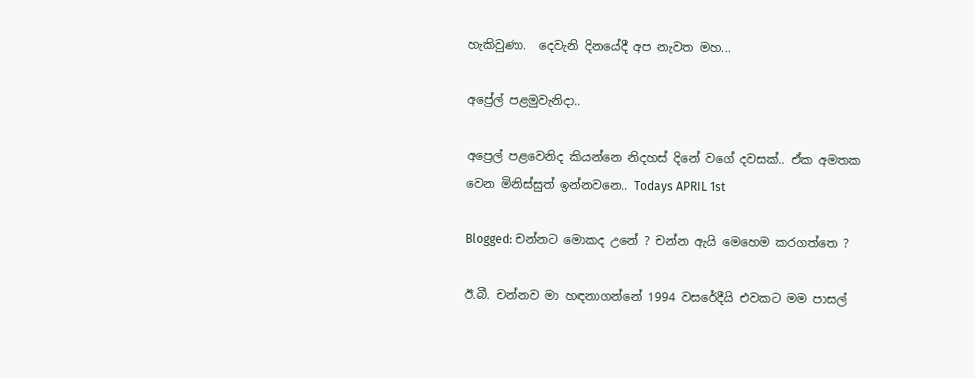හැකිවුණා.  දෙවැනි දිනයේදී අප නැවත මහ...

අප්‍රේල් පළමුවැනිදා..

අප්‍රෙල් පළවෙනිද කියන්නෙ නිදහස් දිනේ වගේ දවසක්.. ඒක අමතක වෙන මිනිස්සුත් ඉන්නවනෙ.. Todays APRIL 1st

Blogged: චන්නට මොකද උනේ ? චන්න ඇයි මෙහෙම කරගත්තෙ ?

ඊ.බී. චන්නව මා හඳනාගන්නේ 1994 වසරේදීයි එවකට මම පාසල්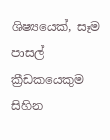ශිෂ්‍යයෙක්, සෑම පාසල් ක්‍රීඩකයෙකුම සිහින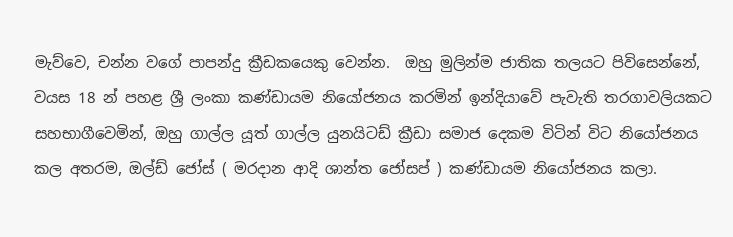මැව්වෙ, චන්න වගේ පාපන්දු ක්‍රීඩකයෙකු වෙන්න.  ඔහු මුලින්ම ජාතික තලයට පිවිසෙන්නේ, වයස 18 න් පහළ ශ්‍රී ලංකා කණ්ඩායම නියෝජනය කරමින් ඉන්දියාවේ පැවැති තරගාවලියකට සහභාගීවෙමින්, ඔහු ගාල්ල යූත් ගාල්ල යුනයිටඩ් ක්‍රීඩා සමාජ දෙකම විටින් විට නියෝජනය කල අතරම, ඔල්ඩ් ජෝස් ( මරදාන ආදි ශාන්ත ජෝසප් ) කණ්ඩායම නියෝජනය කලා.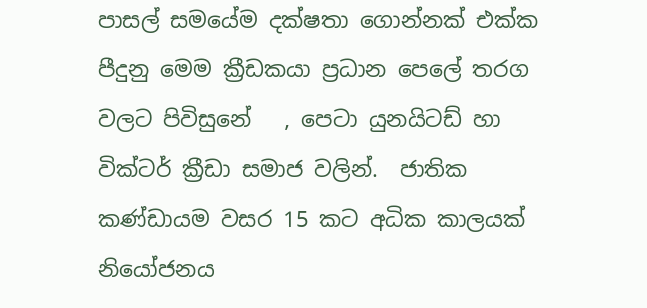පාසල් සමයේම දක්ෂතා ගොන්නක් එක්ක පීදුනු මෙම ක්‍රීඩකයා ප්‍රධාන පෙලේ තරග වලට පිවිසුනේ   , පෙටා යුනයිටඩ් හා වික්ටර් ක්‍රීඩා සමාජ වලින්.  ජාතික කණ්ඩායම වසර 15 කට අධික කාලයක් නියෝජනය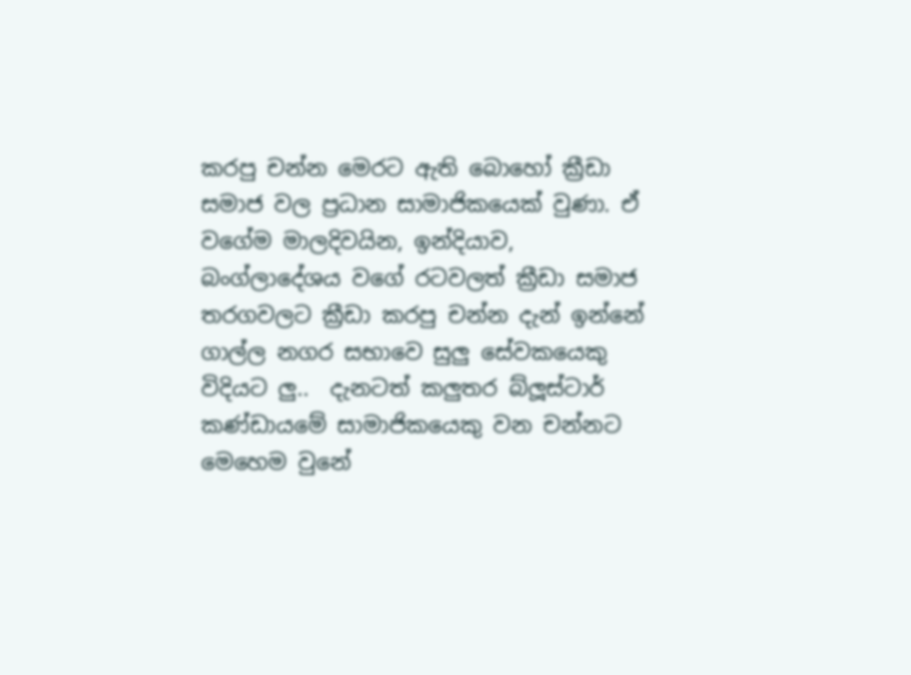කරපු චන්න මෙරට ඇති බොහෝ ක්‍රීඩා සමාජ වල ප්‍රධාන සාමාජිකයෙක් වුණා. ඒ වගේම මාලදිවයින, ඉන්දියාව, බංග්ලාදේශය වගේ රටවලත් ක්‍රීඩා සමාජ තරගවලට ක්‍රීඩා කරපු චන්න දැන් ඉන්නේ ගාල්ල නගර සභාවෙ සුලු සේවකයෙකු විදියට ලු..  දැනටත් කලුතර බ්ලූස්ටාර් කණ්ඩායමේ සාමාජිකයෙකු වන චන්නට මෙහෙම වුනේ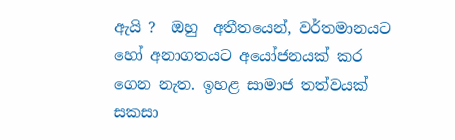ඇයි ?  ඔහු  අතීතයෙන්, වර්තමානයට හෝ අනාගතයට අයෝජනයක් කර ගෙන නැත. ඉහළ සාමාජ තත්වයක් සකසා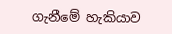ගැනීමේ හැකියාව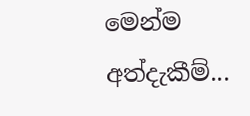මෙන්ම අත්දැකීම්...